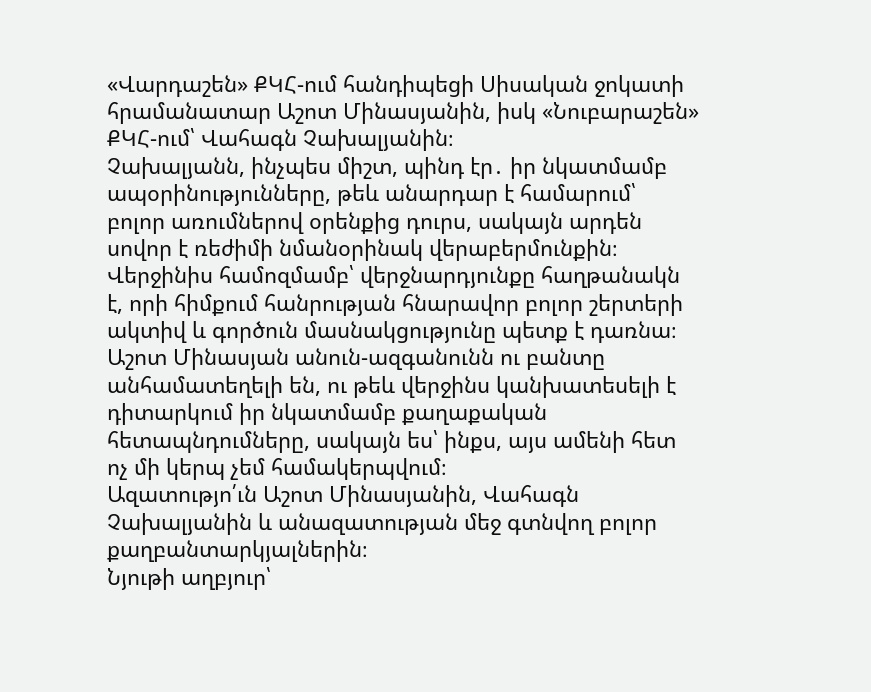«Վարդաշեն» ՔԿՀ-ում հանդիպեցի Սիսական ջոկատի հրամանատար Աշոտ Մինասյանին, իսկ «Նուբարաշեն» ՔԿՀ-ում՝ Վահագն Չախալյանին։
Չախալյանն, ինչպես միշտ, պինդ էր․ իր նկատմամբ ապօրինությունները, թեև անարդար է համարում՝ բոլոր առումներով օրենքից դուրս, սակայն արդեն սովոր է ռեժիմի նմանօրինակ վերաբերմունքին։
Վերջինիս համոզմամբ՝ վերջնարդյունքը հաղթանակն է, որի հիմքում հանրության հնարավոր բոլոր շերտերի ակտիվ և գործուն մասնակցությունը պետք է դառնա։
Աշոտ Մինասյան անուն-ազգանունն ու բանտը անհամատեղելի են, ու թեև վերջինս կանխատեսելի է դիտարկում իր նկատմամբ քաղաքական հետապնդումները, սակայն ես՝ ինքս, այս ամենի հետ ոչ մի կերպ չեմ համակերպվում։
Ազատությո՛ւն Աշոտ Մինասյանին, Վահագն Չախալյանին և անազատության մեջ գտնվող բոլոր քաղբանտարկյալներին։
Նյութի աղբյուր՝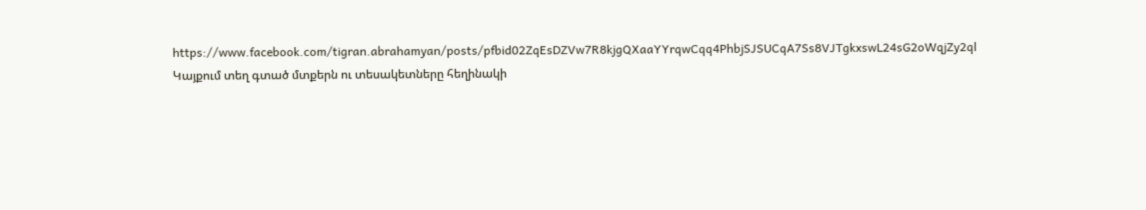https://www.facebook.com/tigran.abrahamyan/posts/pfbid02ZqEsDZVw7R8kjgQXaaYYrqwCqq4PhbjSJSUCqA7Ss8VJTgkxswL24sG2oWqjZy2ql
Կայքում տեղ գտած մտքերն ու տեսակետները հեղինակի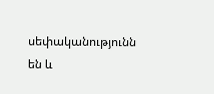սեփականությունն են և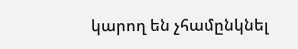կարող են չհամընկնել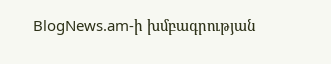BlogNews.am-ի խմբագրության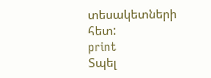տեսակետների հետ:
print
Տպել